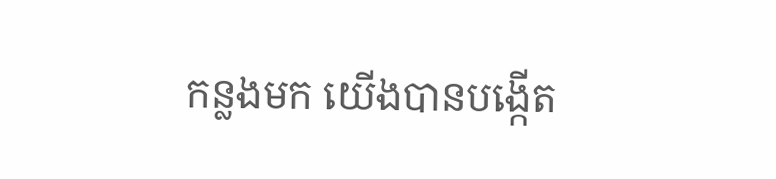កន្លងមក យើងបានបង្កើត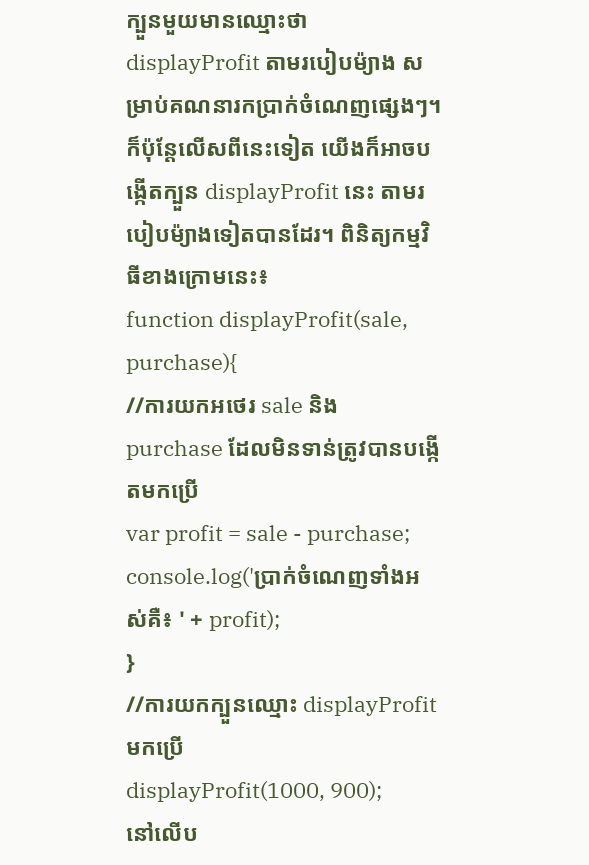ក្បួនមួយមានឈ្មោះថា displayProfit តាមរបៀបម៉្យាង សម្រាប់គណនារកប្រាក់ចំណេញផ្សេងៗ។ ក៏ប៉ុន្តែលើសពីនេះទៀត យើងក៏អាចបង្កើតក្បួន displayProfit នេះ តាមរបៀបម៉្យាងទៀតបានដែរ។ ពិនិត្យកម្មវិធីខាងក្រោមនេះ៖
function displayProfit(sale, purchase){
//ការយកអថេរ sale និង purchase ដែលមិនទាន់ត្រូវបានបង្កើតមកប្រើ
var profit = sale - purchase;
console.log('ប្រាក់ចំណេញទាំងអស់គឺ៖ ' + profit);
}
//ការយកក្បួនឈ្មោះ displayProfit មកប្រើ
displayProfit(1000, 900);
នៅលើប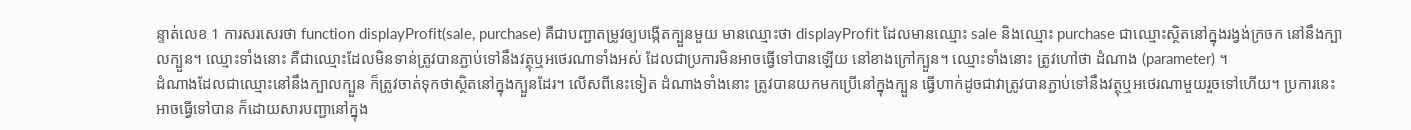ន្ទាត់លេខ 1 ការសរសេរថា function displayProfit(sale, purchase) គឺជាបញ្ជាតម្រូវឲ្យបង្កើតក្បួនមួយ មានឈ្មោះថា displayProfit ដែលមានឈ្មោះ sale និងឈ្មោះ purchase ជាឈ្មោះស្ថិតនៅក្នុងរង្វង់ក្រចក នៅនឹងក្បាលក្បួន។ ឈ្មោះទាំងនោះ គឺជាឈ្មោះដែលមិនទាន់ត្រូវបានភ្ជាប់ទៅនឹងវត្ថុឬអថេរណាទាំងអស់ ដែលជាប្រការមិនអាចធ្វើទៅបានឡើយ នៅខាងក្រៅក្បួន។ ឈ្មោះទាំងនោះ ត្រូវហៅថា ដំណាង (parameter) ។
ដំណាងដែលជាឈ្មោះនៅនឹងក្បាលក្បួន ក៏ត្រូវចាត់ទុកថាស្ថិតនៅក្នុងក្បួនដែរ។ លើសពីនេះទៀត ដំណាងទាំងនោះ ត្រូវបានយកមកប្រើនៅក្នុងក្បួន ធ្វើហាក់ដូចជាវាត្រូវបានភ្ជាប់ទៅនឹងវត្ថុឬអថេរណាមួយរួចទៅហើយ។ ប្រការនេះអាចធ្វើទៅបាន ក៏ដោយសារបញ្ជានៅក្នុង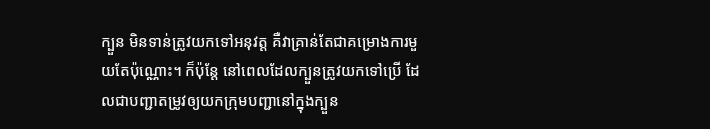ក្បួន មិនទាន់ត្រូវយកទៅអនុវត្ត គឺវាគ្រាន់តែជាគម្រោងការមួយតែប៉ុណ្ណោះ។ ក៏ប៉ុន្តែ នៅពេលដែលក្បួនត្រូវយកទៅប្រើ ដែលជាបញ្ជាតម្រូវឲ្យយកក្រុមបញ្ជានៅក្នុងក្បួន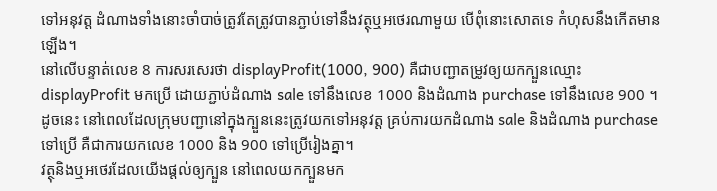ទៅអនុវត្ត ដំណាងទាំងនោះចាំបាច់ត្រូវតែត្រូវបានភ្ជាប់ទៅនឹងវត្ថុឬអថេរណាមួយ បើពុំនោះសោតទេ កំហុសនឹងកើតមានឡើង។
នៅលើបន្ទាត់លេខ 8 ការសរសេរថា displayProfit(1000, 900) គឺជាបញ្ជាតម្រូវឲ្យយកក្បួនឈ្មោះ displayProfit មកប្រើ ដោយភ្ជាប់ដំណាង sale ទៅនឹងលេខ 1000 និងដំណាង purchase ទៅនឹងលេខ 900 ។ ដូចនេះ នៅពេលដែលក្រុមបញ្ជានៅក្នុងក្បួននេះត្រូវយកទៅអនុវត្ត គ្រប់ការយកដំណាង sale និងដំណាង purchase ទៅប្រើ គឺជាការយកលេខ 1000 និង 900 ទៅប្រើរៀងគ្នា។
វត្ថុនិងឬអថេរដែលយើងផ្តល់ឲ្យក្បួន នៅពេលយកក្បួនមក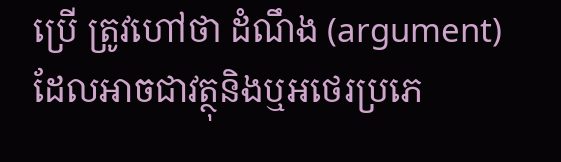ប្រើ ត្រូវហៅថា ដំណឹង (argument) ដែលអាចជាវត្ថុនិងឬអថេរប្រភេ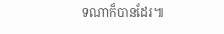ទណាក៏បានដែរ៕